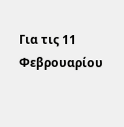Για τις 11 Φεβρουαρίου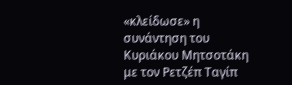«κλείδωσε» η συνάντηση του Κυριάκου Μητσοτάκη με τον Ρετζέπ Ταγίπ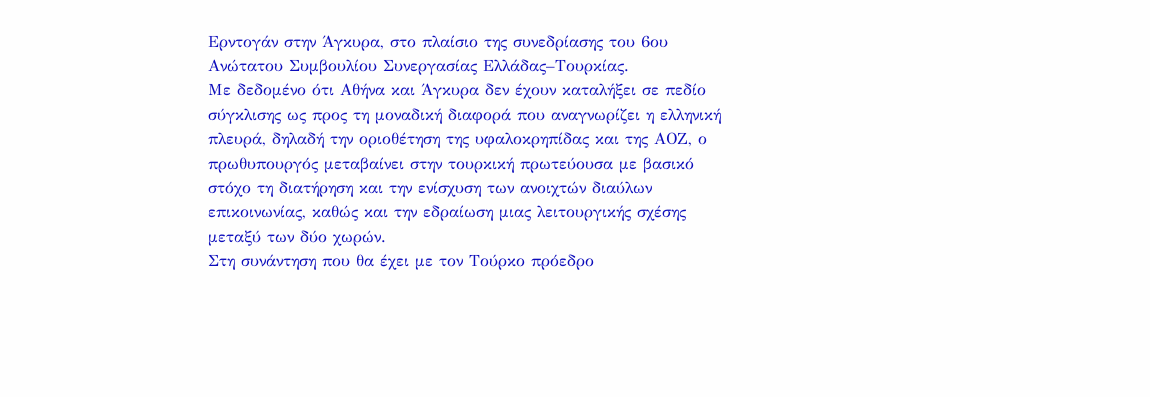Ερντογάν στην Άγκυρα, στο πλαίσιο της συνεδρίασης του 6ου Ανώτατου Συμβουλίου Συνεργασίας Ελλάδας–Τουρκίας.
Με δεδομένο ότι Αθήνα και Άγκυρα δεν έχουν καταλήξει σε πεδίο σύγκλισης ως προς τη μοναδική διαφορά που αναγνωρίζει η ελληνική πλευρά, δηλαδή την οριοθέτηση της υφαλοκρηπίδας και της ΑΟΖ, ο πρωθυπουργός μεταβαίνει στην τουρκική πρωτεύουσα με βασικό στόχο τη διατήρηση και την ενίσχυση των ανοιχτών διαύλων επικοινωνίας, καθώς και την εδραίωση μιας λειτουργικής σχέσης μεταξύ των δύο χωρών.
Στη συνάντηση που θα έχει με τον Τούρκο πρόεδρο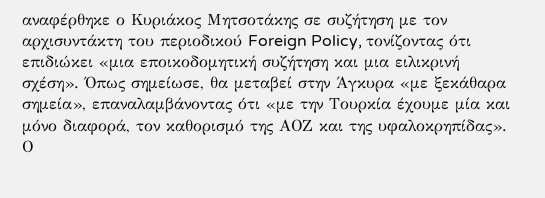αναφέρθηκε ο Κυριάκος Μητσοτάκης σε συζήτηση με τον αρχισυντάκτη του περιοδικού Foreign Policy, τονίζοντας ότι επιδιώκει «μια εποικοδομητική συζήτηση και μια ειλικρινή σχέση». Όπως σημείωσε, θα μεταβεί στην Άγκυρα «με ξεκάθαρα σημεία», επαναλαμβάνοντας ότι «με την Τουρκία έχουμε μία και μόνο διαφορά, τον καθορισμό της ΑΟΖ και της υφαλοκρηπίδας».
Ο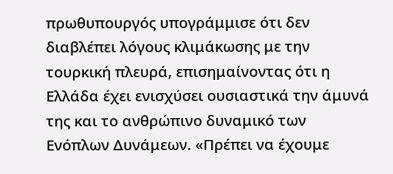πρωθυπουργός υπογράμμισε ότι δεν διαβλέπει λόγους κλιμάκωσης με την τουρκική πλευρά, επισημαίνοντας ότι η Ελλάδα έχει ενισχύσει ουσιαστικά την άμυνά της και το ανθρώπινο δυναμικό των Ενόπλων Δυνάμεων. «Πρέπει να έχουμε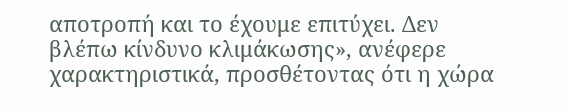αποτροπή και το έχουμε επιτύχει. Δεν βλέπω κίνδυνο κλιμάκωσης», ανέφερε χαρακτηριστικά, προσθέτοντας ότι η χώρα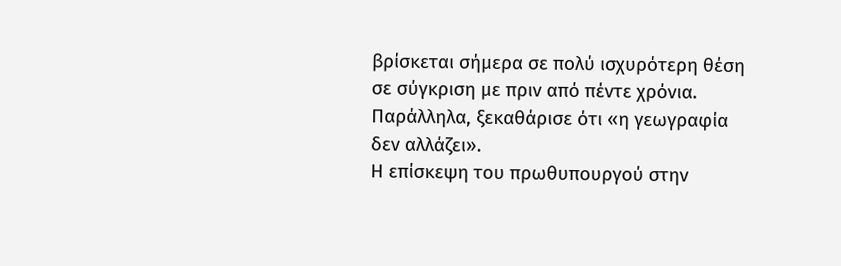βρίσκεται σήμερα σε πολύ ισχυρότερη θέση σε σύγκριση με πριν από πέντε χρόνια. Παράλληλα, ξεκαθάρισε ότι «η γεωγραφία δεν αλλάζει».
Η επίσκεψη του πρωθυπουργού στην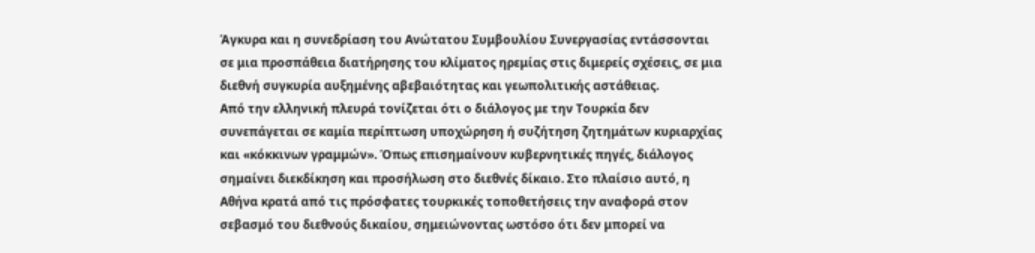Άγκυρα και η συνεδρίαση του Ανώτατου Συμβουλίου Συνεργασίας εντάσσονται σε μια προσπάθεια διατήρησης του κλίματος ηρεμίας στις διμερείς σχέσεις, σε μια διεθνή συγκυρία αυξημένης αβεβαιότητας και γεωπολιτικής αστάθειας.
Από την ελληνική πλευρά τονίζεται ότι ο διάλογος με την Τουρκία δεν συνεπάγεται σε καμία περίπτωση υποχώρηση ή συζήτηση ζητημάτων κυριαρχίας και «κόκκινων γραμμών». Όπως επισημαίνουν κυβερνητικές πηγές, διάλογος σημαίνει διεκδίκηση και προσήλωση στο διεθνές δίκαιο. Στο πλαίσιο αυτό, η Αθήνα κρατά από τις πρόσφατες τουρκικές τοποθετήσεις την αναφορά στον σεβασμό του διεθνούς δικαίου, σημειώνοντας ωστόσο ότι δεν μπορεί να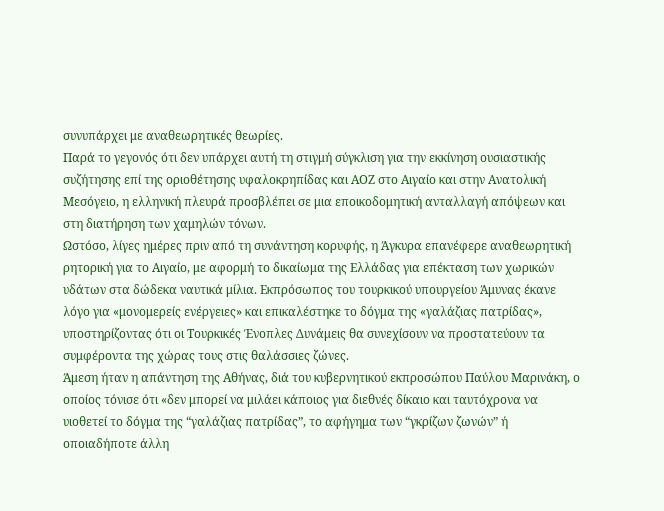συνυπάρχει με αναθεωρητικές θεωρίες.
Παρά το γεγονός ότι δεν υπάρχει αυτή τη στιγμή σύγκλιση για την εκκίνηση ουσιαστικής συζήτησης επί της οριοθέτησης υφαλοκρηπίδας και ΑΟΖ στο Αιγαίο και στην Ανατολική Μεσόγειο, η ελληνική πλευρά προσβλέπει σε μια εποικοδομητική ανταλλαγή απόψεων και στη διατήρηση των χαμηλών τόνων.
Ωστόσο, λίγες ημέρες πριν από τη συνάντηση κορυφής, η Άγκυρα επανέφερε αναθεωρητική ρητορική για το Αιγαίο, με αφορμή το δικαίωμα της Ελλάδας για επέκταση των χωρικών υδάτων στα δώδεκα ναυτικά μίλια. Εκπρόσωπος του τουρκικού υπουργείου Άμυνας έκανε λόγο για «μονομερείς ενέργειες» και επικαλέστηκε το δόγμα της «γαλάζιας πατρίδας», υποστηρίζοντας ότι οι Τουρκικές Ένοπλες Δυνάμεις θα συνεχίσουν να προστατεύουν τα συμφέροντα της χώρας τους στις θαλάσσιες ζώνες.
Άμεση ήταν η απάντηση της Αθήνας, διά του κυβερνητικού εκπροσώπου Παύλου Μαρινάκη, ο οποίος τόνισε ότι «δεν μπορεί να μιλάει κάποιος για διεθνές δίκαιο και ταυτόχρονα να υιοθετεί το δόγμα της “γαλάζιας πατρίδας”, το αφήγημα των “γκρίζων ζωνών” ή οποιαδήποτε άλλη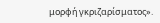μορφή γκριζαρίσματος».